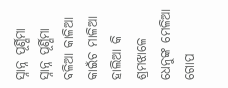ସ୍ନାନ୍ନ ପୂର୍ଣ୍ଣିମା
ସ୍ନାନ୍ନ ପୂର୍ଣ୍ଣିମା
ବଳିଆ କାଳିଆ କାଇଁଚ ମାଳିଆ
ହାଲିଆ କି ଶ୍ରମଝାଳେ
ଧେନୁଙ୍କ ମେଳିଆ ଗୋପ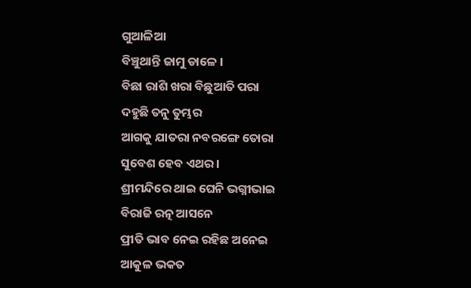ଗୁଆଳିଆ
ବିଞ୍ଚୁଥାନ୍ତି ଜାମୁ ଡାଳେ ।
ବିଛା ରାଶି ଖରା ବିଛୁଆତି ପରା
ଦହୁଛି ତନୁ ତୁମ୍ଭର
ଆଗକୁ ଯାତରା ନବରଙ୍ଗେ ତୋରା
ସୁବେଶ ହେବ ଏଥର ।
ଶ୍ରୀମନ୍ଦିରେ ଥାଇ ଘେନି ଭଗ୍ନୀଭାଇ
ବିରାଜି ରତ୍ନ ଆସନେ
ପ୍ରୀତି ଭାବ ନେଇ ରହିଛ ଅନେଇ
ଆକୁଳ ଭକତ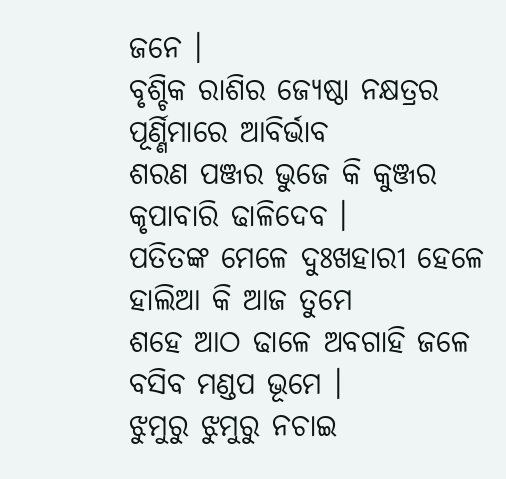ଜନେ ।
ବୃଶ୍ଚିକ ରାଶିର ଜ୍ୟେଷ୍ଠା ନକ୍ଷତ୍ରର
ପୂର୍ଣ୍ଣିମାରେ ଆବିର୍ଭାବ
ଶରଣ ପଞ୍ଜର ଭୁଜେ କି କୁଞ୍ଜର
କୃପାବାରି ଢାଳିଦେବ ।
ପତିତଙ୍କ ମେଳେ ଦୁଃଖହାରୀ ହେଳେ
ହାଲିଆ କି ଆଜ ତୁମେ
ଶହେ ଆଠ ଢାଳେ ଅବଗାହି ଜଳେ
ବସିବ ମଣ୍ଡପ ଭୂମେ ।
ଝୁମୁରୁ ଝୁମୁରୁ ନଚାଇ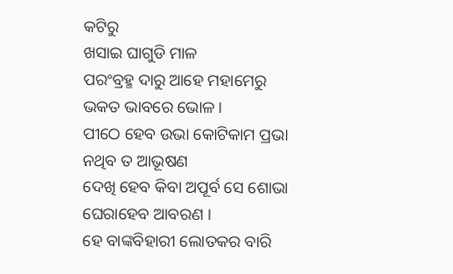କଟିରୁ
ଖସାଇ ଘାଗୁଡି ମାଳ
ପରଂବ୍ରହ୍ମ ଦାରୁ ଆହେ ମହାମେରୁ
ଭକତ ଭାବରେ ଭୋଳ ।
ପୀଠେ ହେବ ଉଭା କୋଟିକାମ ପ୍ରଭା
ନଥିବ ତ ଆଭୂଷଣ
ଦେଖି ହେବ କିବା ଅପୂର୍ବ ସେ ଶୋଭା
ଘେରାହେବ ଆବରଣ ।
ହେ ବାଙ୍କବିହାରୀ ଲୋତକର ବାରି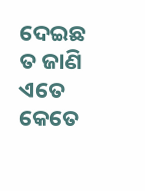ଦେଇଛ ତ ଜାଣି ଏତେ
କେତେ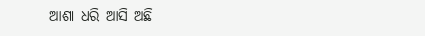ଆଶା ଧରି ଆସି ଅଛି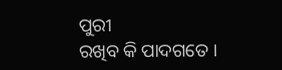ପୁରୀ
ରଖିବ କି ପାଦଗତେ ।